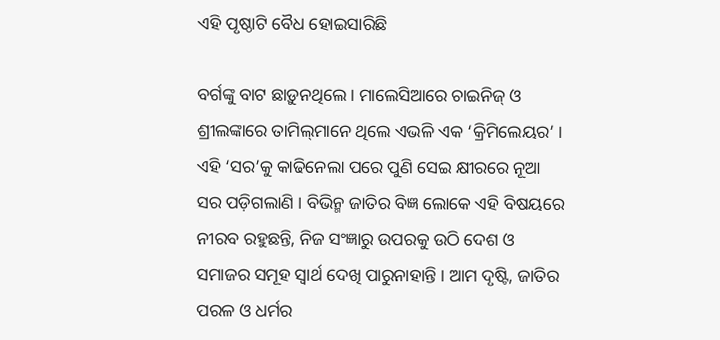ଏହି ପୃଷ୍ଠାଟି ବୈଧ ହୋଇସାରିଛି

ବର୍ଗଙ୍କୁ ବାଟ ଛାଡ଼ୁନଥିଲେ । ମାଲେସିଆରେ ଚାଇନିଜ୍ ଓ ଶ୍ରୀଲଙ୍କାରେ ତାମିଲ୍‌ମାନେ ଥିଲେ ଏଭଳି ଏକ ‘କ୍ରିମିଲେୟର’ । ଏହି ‘ସର’କୁ କାଢିନେଲା ପରେ ପୁଣି ସେଇ କ୍ଷୀରରେ ନୂଆ ସର ପଡ଼ିଗଲାଣି । ବିଭିନ୍ମ ଜାତିର ବିଜ୍ଞ ଲୋକେ ଏହି ବିଷୟରେ ନୀରବ ରହୁଛନ୍ତି, ନିଜ ସଂଜ୍ଞାରୁ ଉପରକୁ ଉଠି ଦେଶ ଓ ସମାଜର ସମୂହ ସ୍ୱାର୍ଥ ଦେଖି ପାରୁନାହାନ୍ତି । ଆମ ଦୃଷ୍ଟି, ଜାତିର ପରଳ ଓ ଧର୍ମର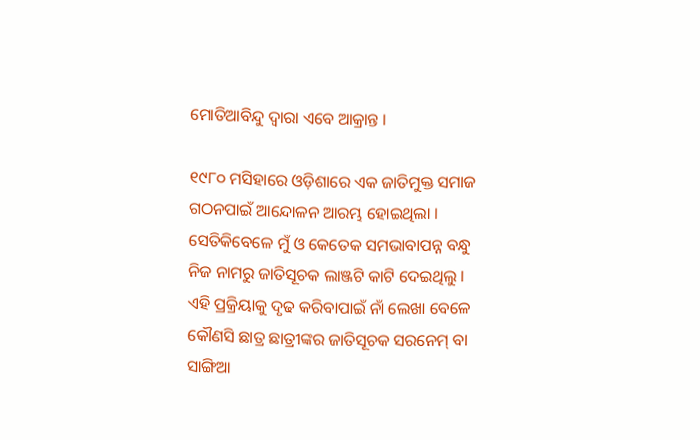ମୋତିଆବିନ୍ଦୁ ଦ୍ୱାରା ଏବେ ଆକ୍ରାନ୍ତ ।

୧୯୮୦ ମସିହାରେ ଓଡ଼ିଶାରେ ଏକ ଜାତିମୁକ୍ତ ସମାଜ ଗଠନପାଇଁ ଆନ୍ଦୋଳନ ଆରମ୍ଭ ହୋଇଥିଲା । ସେତିକିବେଳେ ମୁଁ ଓ କେତେକ ସମଭାବାପନ୍ନ ବନ୍ଧୁ ନିଜ ନାମରୁ ଜାତିସୂଚକ ଲାଞ୍ଜଟି କାଟି ଦେଇଥିଲୁ । ଏହି ପ୍ରକ୍ରିୟାକୁ ଦୃଢ କରିବାପାଇଁ ନାଁ ଲେଖା ବେଳେ କୌଣସି ଛାତ୍ର ଛାତ୍ରୀଙ୍କର ଜାତିସୂଚକ ସରନେମ୍ ବା ସାଙ୍ଗିଆ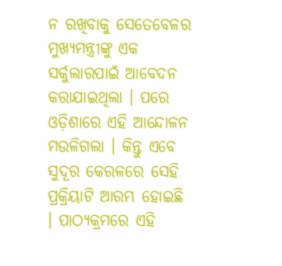ନ ରଖିବାକୁ ସେତେବେଳର ମୁଖ୍ୟମନ୍ତ୍ରୀଙ୍କୁ ଏକ ସର୍କୁଲାରପାଇଁ ଆବେଦନ କରାଯାଇଥିଲା । ପରେ ଓଡ଼ିଶାରେ ଏହି ଆନ୍ଦୋଳନ ମଉଳିଗଲା । କିନ୍ତୁ ଏବେ ସୁଦୂର କେରଳରେ ସେହି ପ୍ରକ୍ରିୟାଟି ଆରମ୍ଭ ହୋଇଛି । ପାଠ୍ୟକ୍ରମରେ ଏହି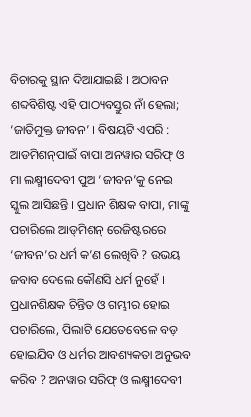ବିଚାରକୁ ସ୍ଥାନ ଦିଆଯାଇଛି । ଅଠାବନ ଶବ୍ଦବିଶିଷ୍ଟ ଏହି ପାଠ୍ୟବସ୍ତୁର ନାଁ ହେଲା; ‘ଜାତିମୁକ୍ତ ଜୀବନ’ । ବିଷୟଟି ଏପରି : ଆଡମିଶନ୍‌ପାଇଁ ବାପା ଅନୱାର ସରିଫ୍ ଓ ମା ଲକ୍ଷ୍ମୀଦେବୀ ପୁଅ ‘ଜୀବନ’କୁ ନେଇ ସ୍କୁଲ ଆସିଛନ୍ତି । ପ୍ରଧାନ ଶିକ୍ଷକ ବାପା, ମାଙ୍କୁ ପଚାରିଲେ ଆଡ୍‌ମିଶନ୍ ରେଜିଷ୍ଟରରେ ‘ଜୀବନ’ର ଧର୍ମ କ’ଣ ଲେଖିବି ? ଉଭୟ ଜବାବ ଦେଲେ କୌଣସି ଧର୍ମ ନୁହେଁ । ପ୍ରଧାନଶିକ୍ଷକ ଚିନ୍ତିତ ଓ ଗମ୍ଭୀର ହୋଇ ପଚାରିଲେ, ପିଲାଟି ଯେତେବେଳେ ବଡ଼ ହୋଇଯିବ ଓ ଧର୍ମର ଆବଶ୍ୟକତା ଅନୁଭବ କରିବ ? ଅନୱାର ସରିଫ୍ ଓ ଲକ୍ଷ୍ମୀଦେବୀ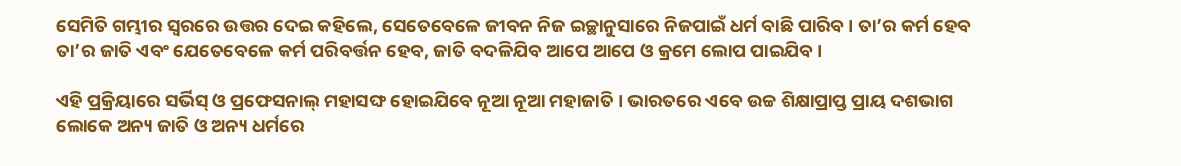ସେମିତି ଗମ୍ଭୀର ସ୍ୱରରେ ଉତ୍ତର ଦେଇ କହିଲେ, ସେତେବେଳେ ଜୀବନ ନିଜ ଇଚ୍ଛାନୁସାରେ ନିଜପାଇଁ ଧର୍ମ ବାଛି ପାରିବ । ତା’ର କର୍ମ ହେବ ତା’ର ଜାତି ଏବଂ ଯେତେବେଳେ କର୍ମ ପରିବର୍ତ୍ତନ ହେବ, ଜାତି ବଦଳିଯିବ ଆପେ ଆପେ ଓ କ୍ରମେ ଲୋପ ପାଇଯିବ ।

ଏହି ପ୍ରକ୍ରିୟାରେ ସର୍ଭିସ୍ ଓ ପ୍ରଫେସନାଲ୍ ମହାସଙ୍ଘ ହୋଇଯିବେ ନୂଆ ନୂଆ ମହାଜାତି । ଭାରତରେ ଏବେ ଉଚ୍ଚ ଶିକ୍ଷାପ୍ରାପ୍ତ ପ୍ରାୟ ଦଶଭାଗ ଲୋକେ ଅନ୍ୟ ଜାତି ଓ ଅନ୍ୟ ଧର୍ମରେ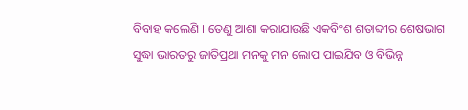ବିବାହ କଲେଣି । ତେଣୁ ଆଶା କରାଯାଉଛି ଏକବିଂଶ ଶତାବ୍ଦୀର ଶେଷଭାଗ ସୁଦ୍ଧା ଭାରତରୁ ଜାତିପ୍ରଥା ମନକୁ ମନ ଲୋପ ପାଇଯିବ ଓ ବିଭିନ୍ନ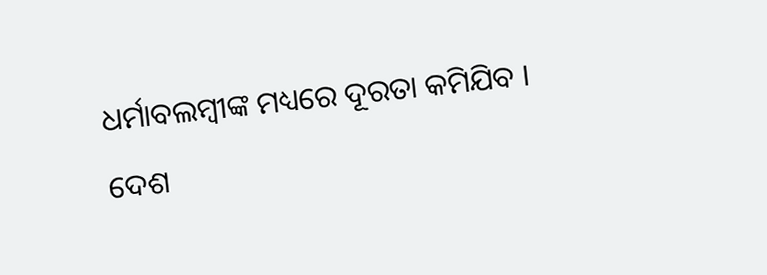ଧର୍ମାବଲମ୍ବୀଙ୍କ ମଧ୍ୟରେ ଦୂରତା କମିଯିବ । ଦେଶ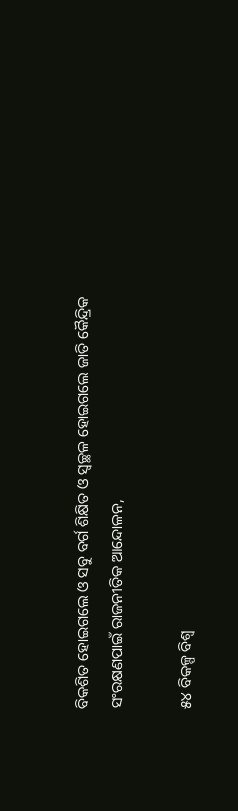ବିକଶିତ ହୋଇଗଲେ ଓ ସବୁ ବର୍ଗ ଶିକ୍ଷିତ ଓ ସ୍ୱଚ୍ଛଳ ହୋଇଗଲେ ଜାତି କୈନ୍ଦ୍ରିକ ସଂରକ୍ଷଣପାଇଁ ରାଜନୀତିକ ଆନ୍ଦୋଳନ,

୫୪ ବିକଳ୍ପ ବିଶ୍ୱ